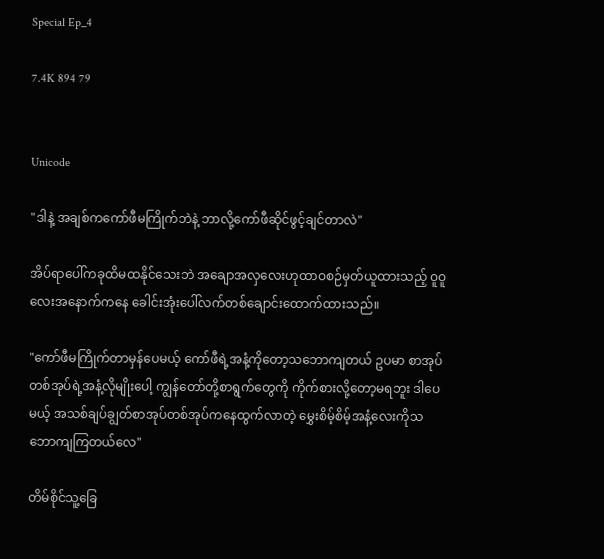Special Ep_4

7.4K 894 79


Unicode

"ဒါနဲ့ အချစ်ကကော်ဖီမကြိုက်ဘဲနဲ့ ဘာလို့ကော်ဖီဆိုင်ဖွင့်ချင်တာလဲ"

အိပ်ရာပေါ်ကခုထိမထနိုင်သေးဘဲ အချောအလှလေးဟုထာဝစဉ်မှတ်ယူထားသည့် ဝူဝူလေး‌အနောက်ကနေ ခေါင်းအုံးပေါ်လက်တစ်ချောင်းထောက်ထားသည်။

"ကော်ဖီမကြိုက်တာမှန်ပေမယ့် ကော်ဖီရဲ့အနံ့ကိုတော့သဘောကျတယ် ဥပမာ စာအုပ်တစ်အုပ်ရဲ့အနံ့လိုမျိုးပေါ့ ကျွန်တော်တို့စာရွက်တွေကို ကိုက်စားလို့တော့မရဘူး ဒါပေမယ့် အသစ်ချပ်ချွတ်စာအုပ်တစ်အုပ်ကနေထွက်လာတဲ့ မွှေးစိမ့်စိမ့်အနံ့လေးကိုသဘောကျကြတယ်လေ"

တိမ်စိုင်သူ့ခြေ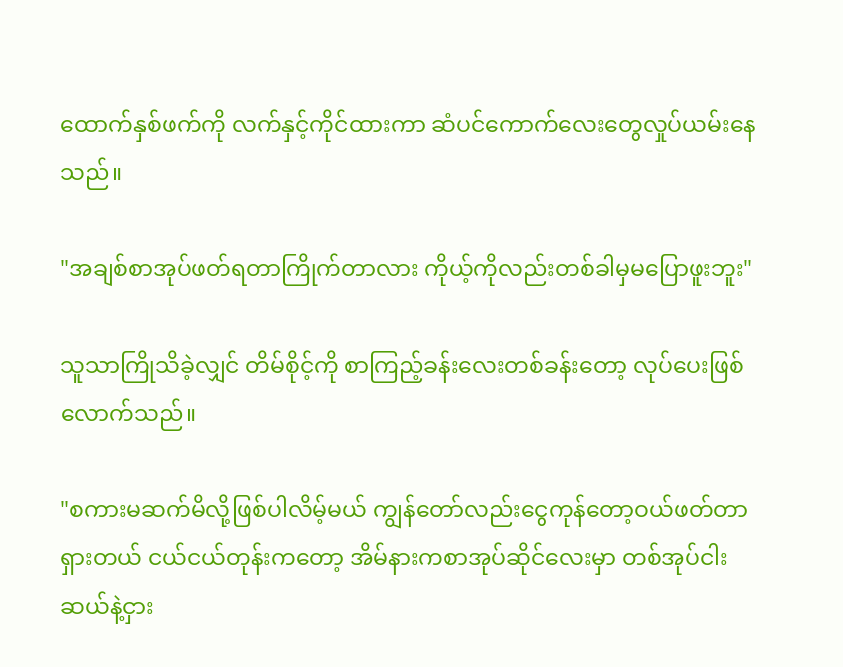ထောက်နှစ်ဖက်ကို လက်နှင့်ကိုင်ထားကာ ဆံပင်ကောက်လေးတွေလှုပ်ယမ်းနေသည်။

"အချစ်စာအုပ်ဖတ်ရတာကြိုက်တာလား ကိုယ့်ကိုလည်းတစ်ခါမှမပြောဖူးဘူး"

သူသာကြိုသိခဲ့လျှင် တိမ်စိုင့်ကို စာကြည့်ခန်းလေးတစ်ခန်းတော့ လုပ်ပေးဖြစ်လောက်သည်။

"စကားမဆက်မိလို့ဖြစ်ပါလိမ့်မယ် ကျွန်တော်လည်းငွေကုန်တော့ဝယ်ဖတ်တာရှားတယ် ငယ်ငယ်တုန်းကတော့ အိမ်နားကစာအုပ်ဆိုင်လေးမှာ တစ်အုပ်ငါးဆယ်နဲ့ငှား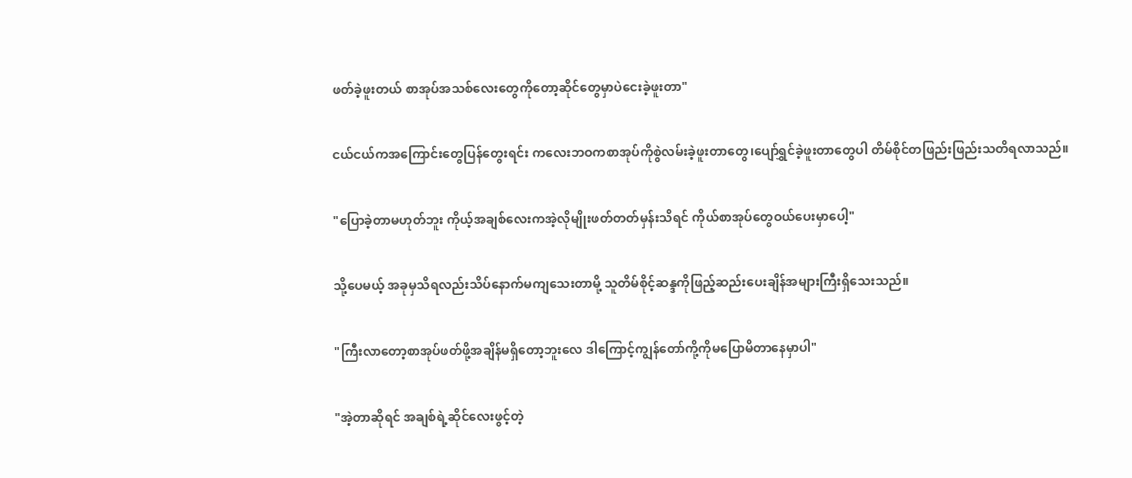ဖတ်ခဲ့ဖူးတယ် စာအုပ်အသစ်လေးတွေကိုတော့ဆိုင်တွေမှာပဲငေးခဲ့ဖူးတာ"

ငယ်ငယ်ကအကြောင်းတွေပြန်တွေးရင်း ကလေးဘဝကစာအုပ်ကိုစွဲလမ်းခဲ့ဖူးတာတွေ၊ပျော်ရွှင်ခဲ့ဖူး‌တာတွေပါ တိမ်စိုင်တဖြည်းဖြည်းသတိရလာသည်။

"ပြောခဲ့တာမဟုတ်ဘူး ကိုယ့်အချစ်လေးကအဲ့လိုမျိုးဖတ်တတ်မှန်းသိရင် ကိုယ်စာအုပ်တွေဝယ်ပေးမှာပေါ့"

သို့ပေမယ့် အခုမှသိရလည်းသိပ်နောက်မကျသေးတာမို့ သူတိမ်စိုင့်ဆန္ဒကိုဖြည့်ဆည်းပေးချိန်အများကြီးရှိသေးသည်။

"ကြီးလာတော့စာအုပ်ဖတ်ဖို့အချိန်မရှိတော့ဘူးလေ ဒါကြောင့်ကျွန်တော်ကို့ကိုမပြောမိတာနေမှာပါ"

"အဲ့တာဆိုရင် အချစ်‌ရဲ့ဆိုင်လေးဖွင့်တဲ့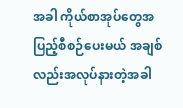အခါ ကိုယ်စာအုပ်တွေအပြည့်စီစဉ်ပေးမယ် အချစ်လည်းအလုပ်နားတဲ့အခါ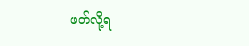ဖတ်လို့ရ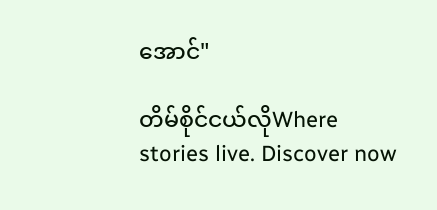အောင်"

တိမ်စိုင်ငယ်လိုWhere stories live. Discover now